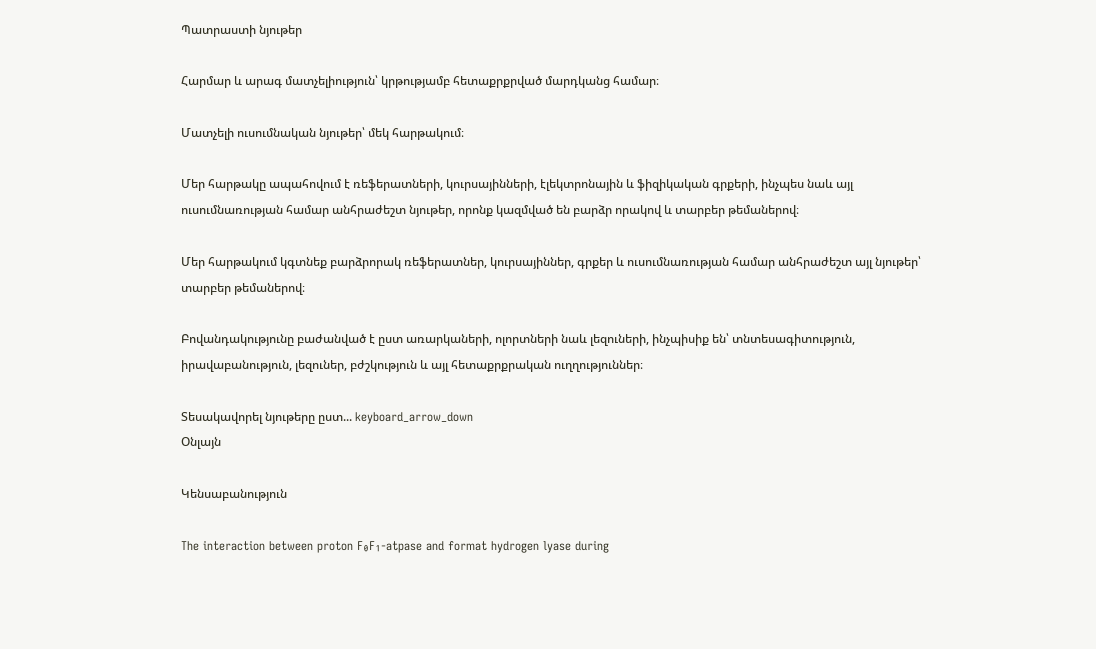Պատրաստի նյութեր

Հարմար և արագ մատչելիություն՝ կրթությամբ հետաքրքրված մարդկանց համար։

Մատչելի ուսումնական նյութեր՝ մեկ հարթակում։

Մեր հարթակը ապահովում է ռեֆերատների, կուրսայինների, էլեկտրոնային և ֆիզիկական գրքերի, ինչպես նաև այլ ուսումնառության համար անհրաժեշտ նյութեր, որոնք կազմված են բարձր որակով և տարբեր թեմաներով։

Մեր հարթակում կգտնեք բարձրորակ ռեֆերատներ, կուրսայիններ, գրքեր և ուսումնառության համար անհրաժեշտ այլ նյութեր՝ տարբեր թեմաներով։

Բովանդակությունը բաժանված է ըստ առարկաների, ոլորտների նաև լեզուների, ինչպիսիք են՝ տնտեսագիտություն, իրավաբանություն, լեզուներ, բժշկություն և այլ հետաքրքրական ուղղություններ։

Տեսակավորել նյութերը ըստ... keyboard_arrow_down
Օնլայն

Կենսաբանություն

The interaction between proton F₀F₁-atpase and format hydrogen lyase during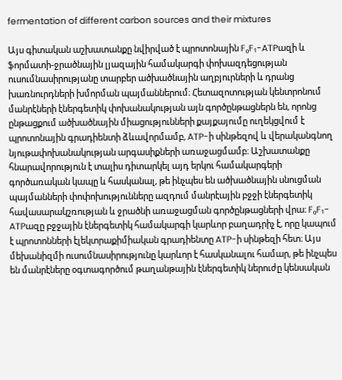fermentation of different carbon sources and their mixtures

Այս գիտական աշխատանքը նվիրված է պրոտոնային F₀F₁-ATPազի և ֆորմատի-ջրածնային լյազային համակարգի փոխազդեցության ուսումնասիրությանը տարբեր ածխածնային աղբյուրների և դրանց խառնուրդների խմորման պայմաններում։ Հետազոտության կենտրոնում մանրէների էներգետիկ փոխանակության այն գործընթացներն են, որոնց ընթացքում ածխածնային միացությունների քայքայումը ուղեկցվում է պրոտոնային գրադիենտի ձևավորմամբ, ATP-ի սինթեզով և վերականգնող նյութափոխանակության արգասիքների առաջացմամբ։ Աշխատանքը հնարավորություն է տալիս դիտարկել այդ երկու համակարգերի գործառական կապը և հասկանալ, թե ինչպես են ածխածնային սնուցման պայմանների փոփոխությունները ազդում մանրէային բջջի էներգետիկ հավասարակշռության և ջրածնի առաջացման գործընթացների վրա։ F₀F₁-ATPազը բջջային էներգետիկ համակարգի կարևոր բաղադրիչ է, որը կապում է պրոտոնների էլեկտրաքիմիական գրադիենտը ATP-ի սինթեզի հետ։ Այս մեխանիզմի ուսումնասիրությունը կարևոր է հասկանալու համար, թե ինչպես են մանրէները օգտագործում թաղանթային էներգետիկ ներուժը կենսական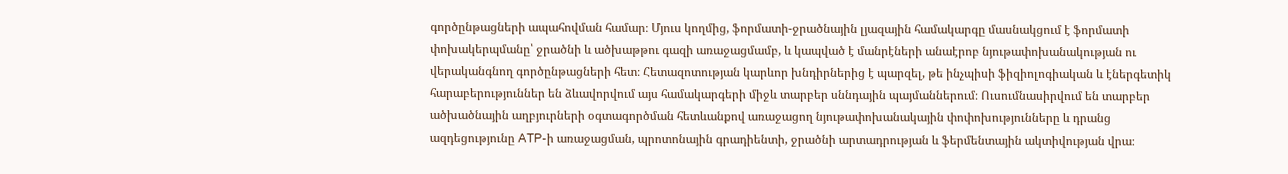գործընթացների ապահովման համար։ Մյուս կողմից, ֆորմատի-ջրածնային լյազային համակարգը մասնակցում է ֆորմատի փոխակերպմանը՝ ջրածնի և ածխաթթու գազի առաջացմամբ, և կապված է մանրէների անաէրոբ նյութափոխանակության ու վերականգնող գործընթացների հետ։ Հետազոտության կարևոր խնդիրներից է պարզել, թե ինչպիսի ֆիզիոլոգիական և էներգետիկ հարաբերություններ են ձևավորվում այս համակարգերի միջև տարբեր սննդային պայմաններում։ Ուսումնասիրվում են տարբեր ածխածնային աղբյուրների օգտագործման հետևանքով առաջացող նյութափոխանակային փոփոխությունները և դրանց ազդեցությունը ATP-ի առաջացման, պրոտոնային գրադիենտի, ջրածնի արտադրության և ֆերմենտային ակտիվության վրա։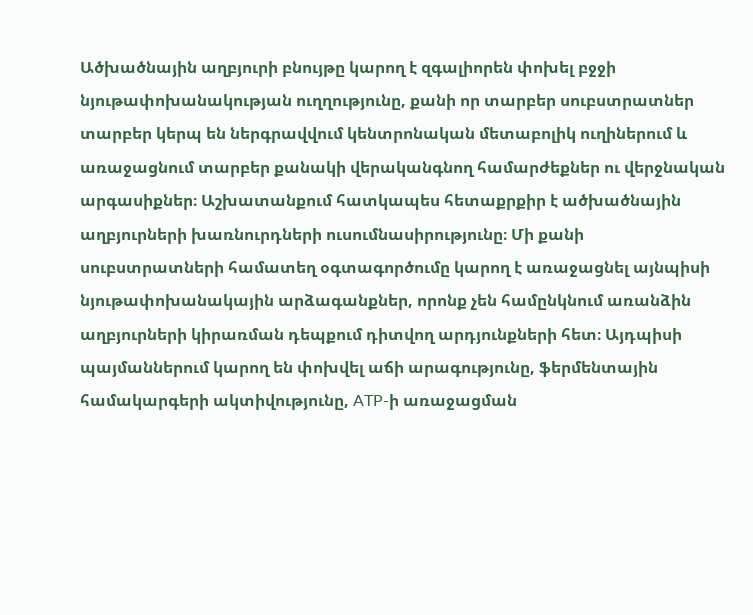Ածխածնային աղբյուրի բնույթը կարող է զգալիորեն փոխել բջջի նյութափոխանակության ուղղությունը, քանի որ տարբեր սուբստրատներ տարբեր կերպ են ներգրավվում կենտրոնական մետաբոլիկ ուղիներում և առաջացնում տարբեր քանակի վերականգնող համարժեքներ ու վերջնական արգասիքներ։ Աշխատանքում հատկապես հետաքրքիր է ածխածնային աղբյուրների խառնուրդների ուսումնասիրությունը։ Մի քանի սուբստրատների համատեղ օգտագործումը կարող է առաջացնել այնպիսի նյութափոխանակային արձագանքներ, որոնք չեն համընկնում առանձին աղբյուրների կիրառման դեպքում դիտվող արդյունքների հետ։ Այդպիսի պայմաններում կարող են փոխվել աճի արագությունը, ֆերմենտային համակարգերի ակտիվությունը, ATP-ի առաջացման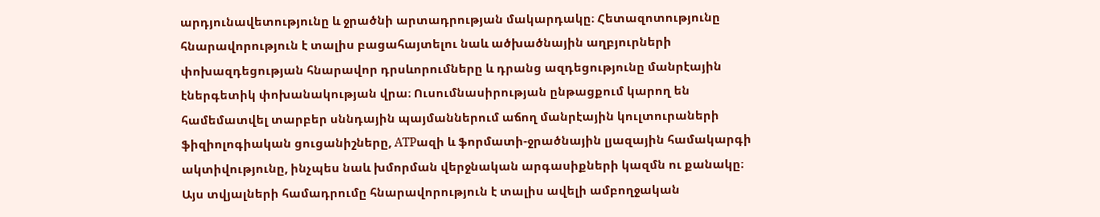արդյունավետությունը և ջրածնի արտադրության մակարդակը։ Հետազոտությունը հնարավորություն է տալիս բացահայտելու նաև ածխածնային աղբյուրների փոխազդեցության հնարավոր դրսևորումները և դրանց ազդեցությունը մանրէային էներգետիկ փոխանակության վրա։ Ուսումնասիրության ընթացքում կարող են համեմատվել տարբեր սննդային պայմաններում աճող մանրէային կուլտուրաների ֆիզիոլոգիական ցուցանիշները, ATPազի և ֆորմատի-ջրածնային լյազային համակարգի ակտիվությունը, ինչպես նաև խմորման վերջնական արգասիքների կազմն ու քանակը։ Այս տվյալների համադրումը հնարավորություն է տալիս ավելի ամբողջական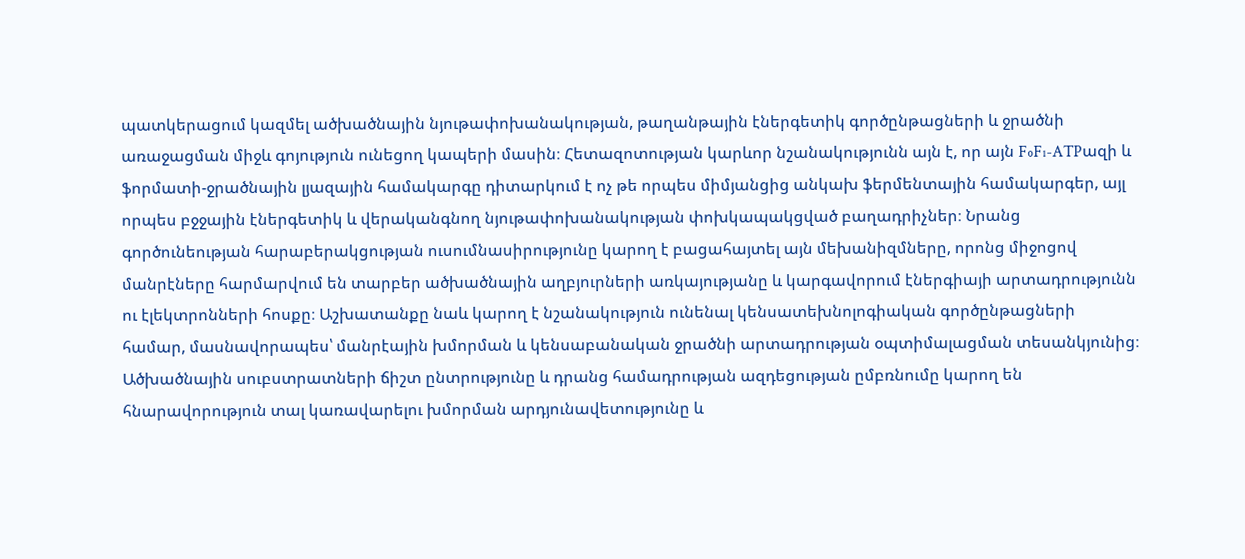պատկերացում կազմել ածխածնային նյութափոխանակության, թաղանթային էներգետիկ գործընթացների և ջրածնի առաջացման միջև գոյություն ունեցող կապերի մասին։ Հետազոտության կարևոր նշանակությունն այն է, որ այն F₀F₁-ATPազի և ֆորմատի-ջրածնային լյազային համակարգը դիտարկում է ոչ թե որպես միմյանցից անկախ ֆերմենտային համակարգեր, այլ որպես բջջային էներգետիկ և վերականգնող նյութափոխանակության փոխկապակցված բաղադրիչներ։ Նրանց գործունեության հարաբերակցության ուսումնասիրությունը կարող է բացահայտել այն մեխանիզմները, որոնց միջոցով մանրէները հարմարվում են տարբեր ածխածնային աղբյուրների առկայությանը և կարգավորում էներգիայի արտադրությունն ու էլեկտրոնների հոսքը։ Աշխատանքը նաև կարող է նշանակություն ունենալ կենսատեխնոլոգիական գործընթացների համար, մասնավորապես՝ մանրէային խմորման և կենսաբանական ջրածնի արտադրության օպտիմալացման տեսանկյունից։ Ածխածնային սուբստրատների ճիշտ ընտրությունը և դրանց համադրության ազդեցության ըմբռնումը կարող են հնարավորություն տալ կառավարելու խմորման արդյունավետությունը և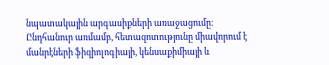նպատակային արգասիքների առաջացումը։ Ընդհանուր առմամբ, հետազոտությունը միավորում է մանրէների ֆիզիոլոգիայի, կենսաքիմիայի և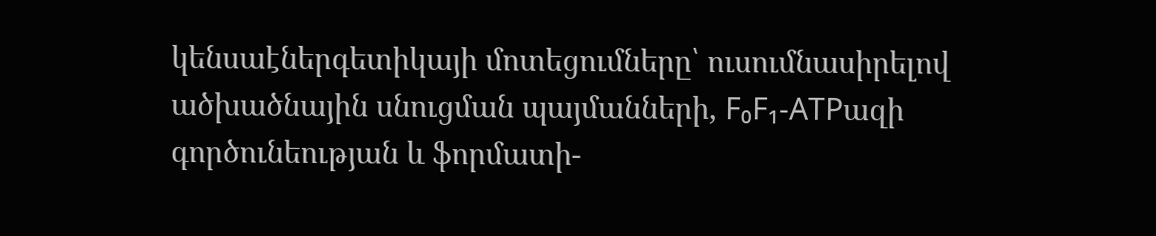կենսաէներգետիկայի մոտեցումները՝ ուսումնասիրելով ածխածնային սնուցման պայմանների, F₀F₁-ATPազի գործունեության և ֆորմատի-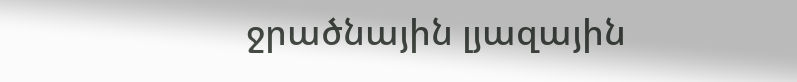ջրածնային լյազային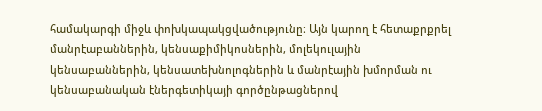համակարգի միջև փոխկապակցվածությունը։ Այն կարող է հետաքրքրել մանրէաբաններին, կենսաքիմիկոսներին, մոլեկուլային կենսաբաններին, կենսատեխնոլոգներին և մանրէային խմորման ու կենսաբանական էներգետիկայի գործընթացներով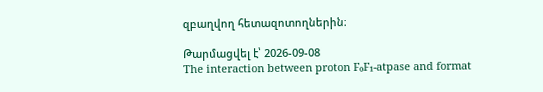զբաղվող հետազոտողներին։

Թարմացվել է՝ 2026-09-08
The interaction between proton F₀F₁-atpase and format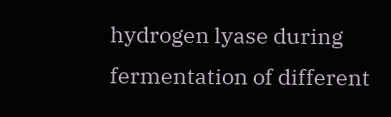hydrogen lyase during fermentation of different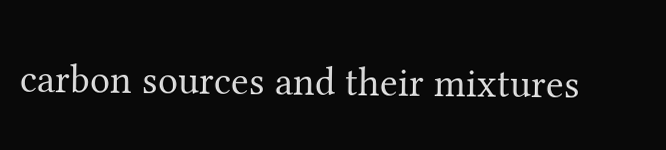carbon sources and their mixtures